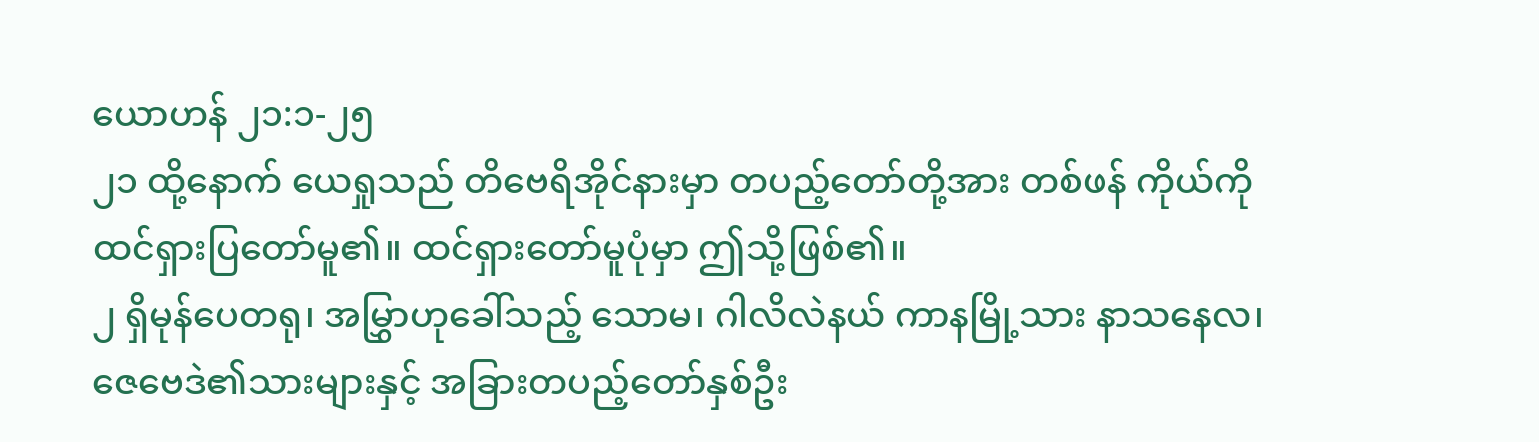ယောဟန် ၂၁:၁-၂၅
၂၁ ထို့နောက် ယေရှုသည် တိဗေရိအိုင်နားမှာ တပည့်တော်တို့အား တစ်ဖန် ကိုယ်ကိုထင်ရှားပြတော်မူ၏။ ထင်ရှားတော်မူပုံမှာ ဤသို့ဖြစ်၏။
၂ ရှိမုန်ပေတရု၊ အမြွှာဟုခေါ်သည့် သောမ၊ ဂါလိလဲနယ် ကာနမြို့သား နာသနေလ၊ ဇေဗေဒဲ၏သားများနှင့် အခြားတပည့်တော်နှစ်ဦး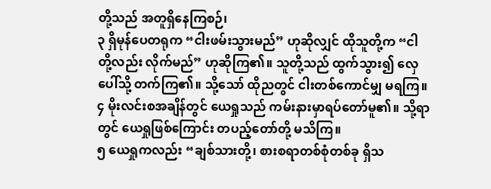တို့သည် အတူရှိနေကြစဉ်၊
၃ ရှိမုန်ပေတရုက “ငါးဖမ်းသွားမည်” ဟုဆိုလျှင် ထိုသူတို့က “ငါတို့လည်း လိုက်မည်” ဟုဆိုကြ၏။ သူတို့သည် ထွက်သွား၍ လှေပေါ်သို့ တက်ကြ၏။ သို့သော် ထိုညတွင် ငါးတစ်ကောင်မျှ မရကြ။
၄ မိုးလင်းစအချိန်တွင် ယေရှုသည် ကမ်းနားမှာရပ်တော်မူ၏။ သို့ရာတွင် ယေရှုဖြစ်ကြောင်း တပည့်တော်တို့ မသိကြ။
၅ ယေရှုကလည်း “ချစ်သားတို့၊ စားစရာတစ်စုံတစ်ခု ရှိသ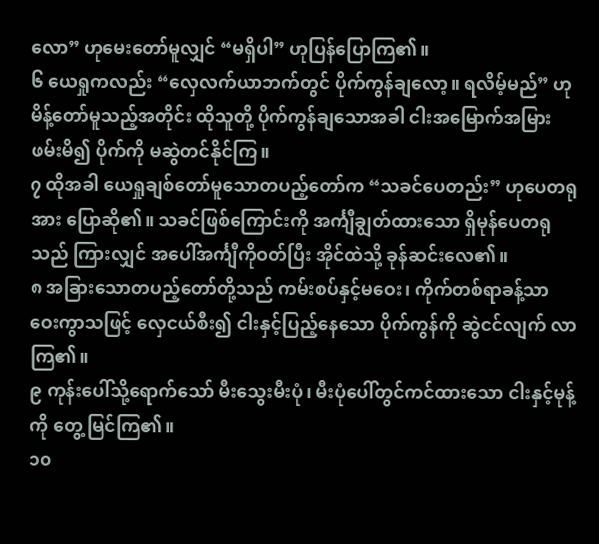လော” ဟုမေးတော်မူလျှင် “မရှိပါ” ဟုပြန်ပြောကြ၏။
၆ ယေရှုကလည်း “လှေလက်ယာဘက်တွင် ပိုက်ကွန်ချလော့။ ရလိမ့်မည်” ဟုမိန့်တော်မူသည့်အတိုင်း ထိုသူတို့ ပိုက်ကွန်ချသောအခါ ငါးအမြောက်အမြား ဖမ်းမိ၍ ပိုက်ကို မဆွဲတင်နိုင်ကြ။
၇ ထိုအခါ ယေရှုချစ်တော်မူသောတပည့်တော်က “သခင်ပေတည်း” ဟုပေတရုအား ပြောဆို၏။ သခင်ဖြစ်ကြောင်းကို အင်္ကျီချွတ်ထားသော ရှိမုန်ပေတရုသည် ကြားလျှင် အပေါ်အင်္ကျီကိုဝတ်ပြီး အိုင်ထဲသို့ ခုန်ဆင်းလေ၏။
၈ အခြားသောတပည့်တော်တို့သည် ကမ်းစပ်နှင့်မဝေး၊ ကိုက်တစ်ရာခန့်သာ ဝေးကွာသဖြင့် လှေငယ်စီး၍ ငါးနှင့်ပြည့်နေသော ပိုက်ကွန်ကို ဆွဲငင်လျက် လာကြ၏။
၉ ကုန်းပေါ်သို့ရောက်သော် မီးသွေးမီးပုံ၊ မီးပုံပေါ်တွင်ကင်ထားသော ငါးနှင့်မုန့်ကို တွေ့ မြင်ကြ၏။
၁၀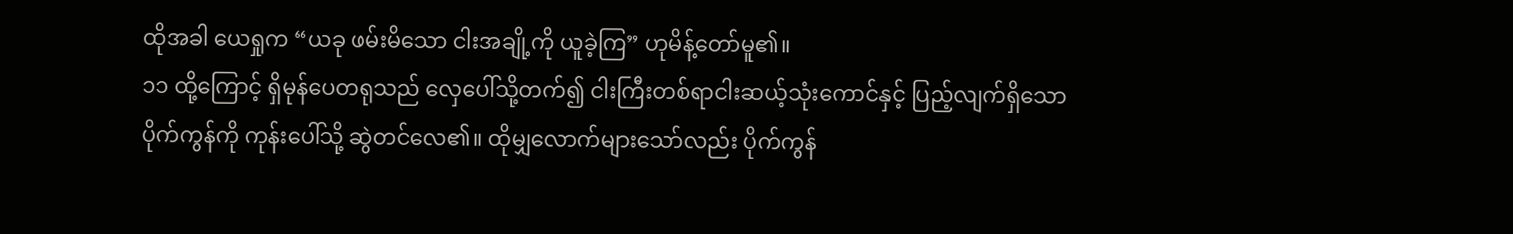ထိုအခါ ယေရှုက “ယခု ဖမ်းမိသော ငါးအချို့ကို ယူခဲ့ကြ” ဟုမိန့်တော်မူ၏။
၁၁ ထို့ကြောင့် ရှိမုန်ပေတရုသည် လှေပေါ်သို့တက်၍ ငါးကြီးတစ်ရာငါးဆယ့်သုံးကောင်နှင့် ပြည့်လျက်ရှိသော ပိုက်ကွန်ကို ကုန်းပေါ်သို့ ဆွဲတင်လေ၏။ ထိုမျှလောက်များသော်လည်း ပိုက်ကွန်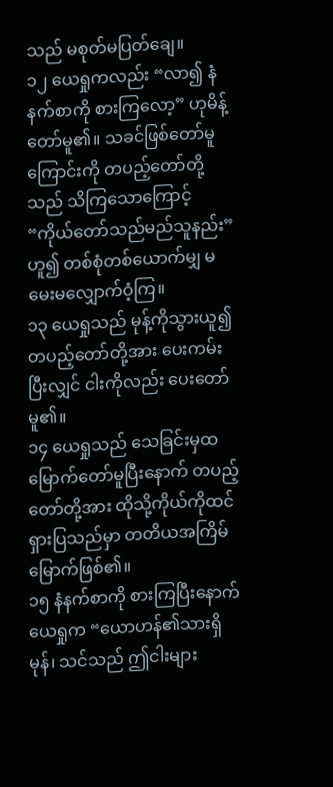သည် မစုတ်မပြတ်ချေ။
၁၂ ယေရှုကလည်း “လာ၍ နံနက်စာကို စားကြလော့” ဟုမိန့်တော်မူ၏။ သခင်ဖြစ်တော်မူကြောင်းကို တပည့်တော်တို့သည် သိကြသောကြောင့် “ကိုယ်တော်သည်မည်သူနည်း” ဟူ၍ တစ်စုံတစ်ယောက်မျှ မမေးမလျှောက်ဝံ့ကြ။
၁၃ ယေရှုသည် မုန့်ကိုသွားယူ၍ တပည့်တော်တို့အား ပေးကမ်းပြီးလျှင် ငါးကိုလည်း ပေးတော်မူ၏။
၁၄ ယေရှုသည် သေခြင်းမှထမြောက်တော်မူပြီးနောက် တပည့်တော်တို့အား ထိုသို့ကိုယ်ကိုထင်ရှားပြသည်မှာ တတိယအကြိမ်မြောက်ဖြစ်၏။
၁၅ နံနက်စာကို စားကြပြီးနောက် ယေရှုက “ယောဟန်၏သားရှိမုန်၊ သင်သည် ဤငါးများ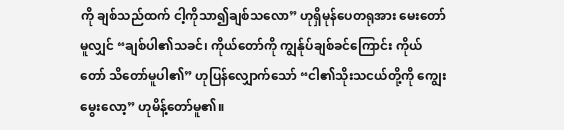ကို ချစ်သည်ထက် ငါ့ကိုသာ၍ချစ်သလော” ဟုရှိမုန်ပေတရုအား မေးတော်မူလျှင် “ချစ်ပါ၏သခင်၊ ကိုယ်တော်ကို ကျွန်ုပ်ချစ်ခင်ကြောင်း ကိုယ်တော် သိတော်မူပါ၏” ဟုပြန်လျှောက်သော် “ငါ၏သိုးသငယ်တို့ကို ကျွေးမွေးလော့” ဟုမိန့်တော်မူ၏။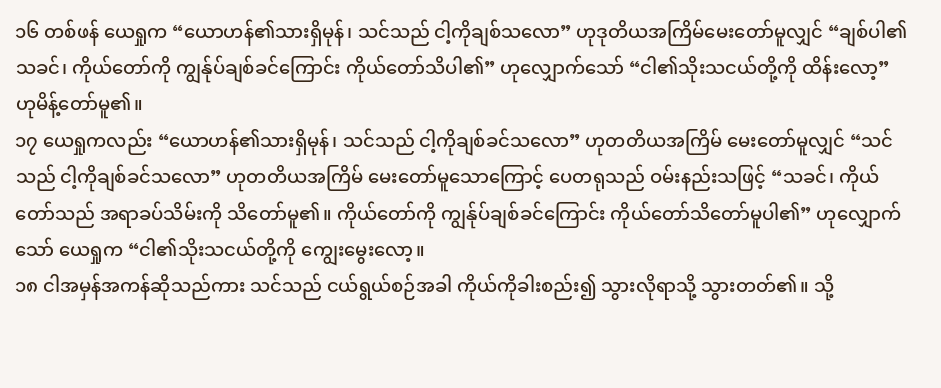၁၆ တစ်ဖန် ယေရှုက “ယောဟန်၏သားရှိမုန်၊ သင်သည် ငါ့ကိုချစ်သလော” ဟုဒုတိယအကြိမ်မေးတော်မူလျှင် “ချစ်ပါ၏သခင်၊ ကိုယ်တော်ကို ကျွန်ုပ်ချစ်ခင်ကြောင်း ကိုယ်တော်သိပါ၏” ဟုလျှောက်သော် “ငါ၏သိုးသငယ်တို့ကို ထိန်းလော့” ဟုမိန့်တော်မူ၏။
၁၇ ယေရှုကလည်း “ယောဟန်၏သားရှိမုန်၊ သင်သည် ငါ့ကိုချစ်ခင်သလော” ဟုတတိယအကြိမ် မေးတော်မူလျှင် “သင်သည် ငါ့ကိုချစ်ခင်သလော” ဟုတတိယအကြိမ် မေးတော်မူသောကြောင့် ပေတရုသည် ဝမ်းနည်းသဖြင့် “သခင်၊ ကိုယ်တော်သည် အရာခပ်သိမ်းကို သိတော်မူ၏။ ကိုယ်တော်ကို ကျွန်ုပ်ချစ်ခင်ကြောင်း ကိုယ်တော်သိတော်မူပါ၏” ဟုလျှောက်သော် ယေရှုက “ငါ၏သိုးသငယ်တို့ကို ကျွေးမွေးလော့။
၁၈ ငါအမှန်အကန်ဆိုသည်ကား သင်သည် ငယ်ရွယ်စဉ်အခါ ကိုယ်ကိုခါးစည်း၍ သွားလိုရာသို့ သွားတတ်၏။ သို့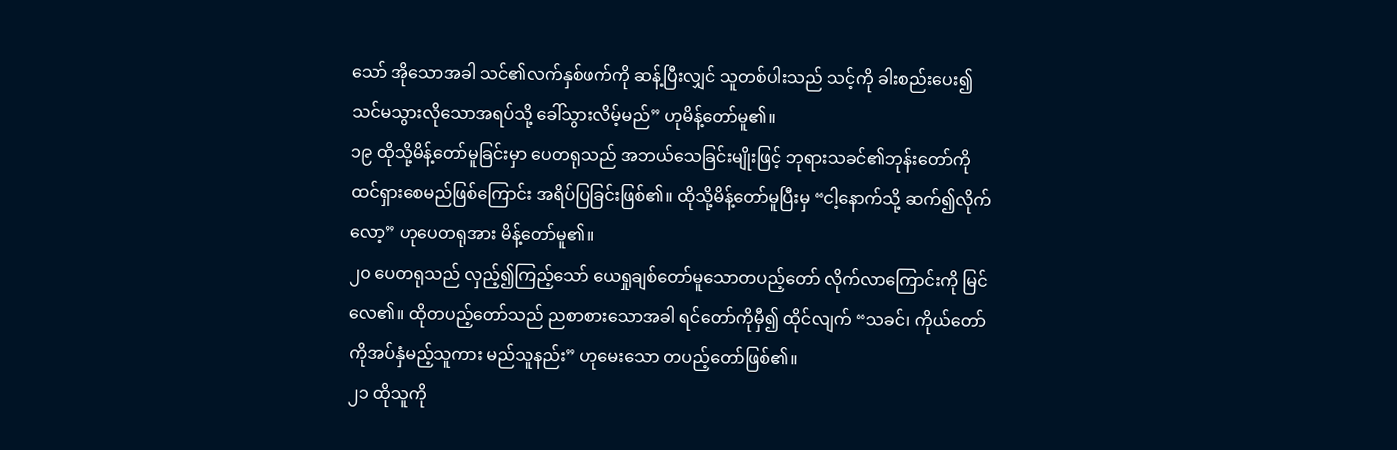သော် အိုသောအခါ သင်၏လက်နှစ်ဖက်ကို ဆန့်ပြီးလျှင် သူတစ်ပါးသည် သင့်ကို ခါးစည်းပေး၍ သင်မသွားလိုသောအရပ်သို့ ခေါ်သွားလိမ့်မည်” ဟုမိန့်တော်မူ၏။
၁၉ ထိုသို့မိန့်တော်မူခြင်းမှာ ပေတရုသည် အဘယ်သေခြင်းမျိုးဖြင့် ဘုရားသခင်၏ဘုန်းတော်ကို ထင်ရှားစေမည်ဖြစ်ကြောင်း အရိပ်ပြခြင်းဖြစ်၏။ ထိုသို့မိန့်တော်မူပြီးမှ “ငါ့နောက်သို့ ဆက်၍လိုက်လော့” ဟုပေတရုအား မိန့်တော်မူ၏။
၂၀ ပေတရုသည် လှည့်၍ကြည့်သော် ယေရှုချစ်တော်မူသောတပည့်တော် လိုက်လာကြောင်းကို မြင်လေ၏။ ထိုတပည့်တော်သည် ညစာစားသောအခါ ရင်တော်ကိုမှီ၍ ထိုင်လျက် “သခင်၊ ကိုယ်တော်ကိုအပ်နှံမည့်သူကား မည်သူနည်း” ဟုမေးသော တပည့်တော်ဖြစ်၏။
၂၁ ထိုသူကို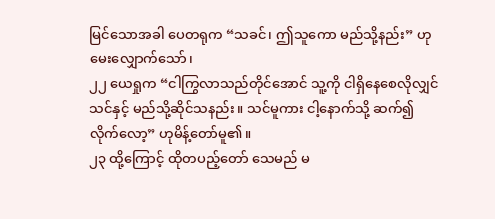မြင်သောအခါ ပေတရုက “သခင်၊ ဤသူကော မည်သို့နည်း” ဟုမေးလျှောက်သော်၊
၂၂ ယေရှုက “ငါကြွလာသည်တိုင်အောင် သူ့ကို ငါရှိနေစေလိုလျှင် သင်နှင့် မည်သို့ဆိုင်သနည်း။ သင်မူကား ငါ့နောက်သို့ ဆက်၍လိုက်လော့” ဟုမိန့်တော်မူ၏။
၂၃ ထို့ကြောင့် ထိုတပည့်တော် သေမည် မ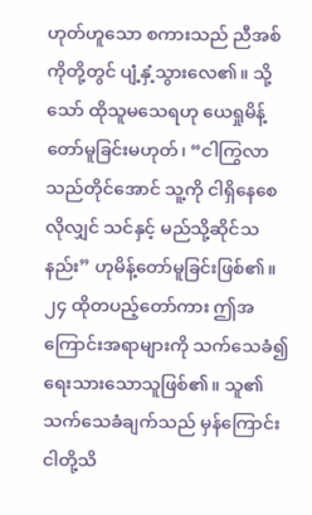ဟုတ်ဟူသော စကားသည် ညီအစ်ကိုတို့တွင် ပျံ့နှံ့သွားလေ၏။ သို့သော် ထိုသူမသေရဟု ယေရှုမိန့်တော်မူခြင်းမဟုတ်၊ “ငါကြွလာသည်တိုင်အောင် သူ့ကို ငါရှိနေစေလိုလျှင် သင်နှင့် မည်သို့ဆိုင်သနည်း” ဟုမိန့်တော်မူခြင်းဖြစ်၏။
၂၄ ထိုတပည့်တော်ကား ဤအကြောင်းအရာများကို သက်သေခံ၍ ရေးသားသောသူဖြစ်၏။ သူ၏သက်သေခံချက်သည် မှန်ကြောင်း ငါတို့သိ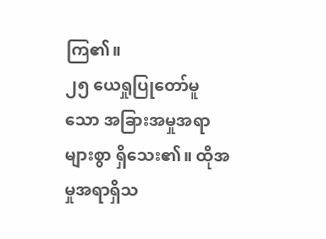ကြ၏။
၂၅ ယေရှုပြုတော်မူသော အခြားအမှုအရာများစွာ ရှိသေး၏။ ထိုအမှုအရာရှိသ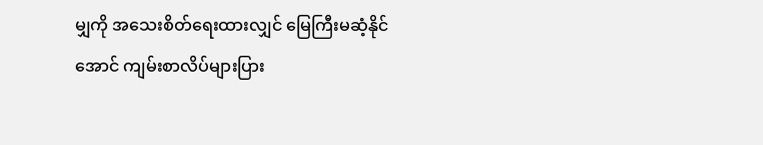မျှကို အသေးစိတ်ရေးထားလျှင် မြေကြီးမဆံ့နိုင်အောင် ကျမ်းစာလိပ်များပြား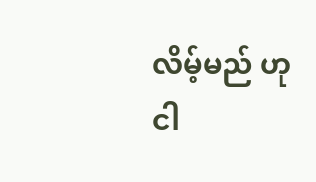လိမ့်မည် ဟု ငါ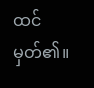ထင်မှတ်၏။